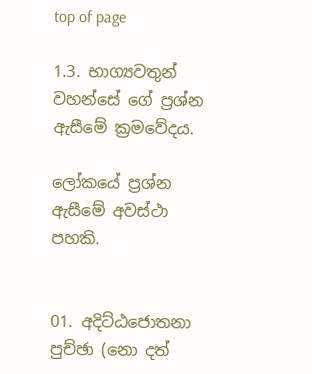top of page

1.3. භාග්‍යවතුන් වහන්සේ ගේ ප්‍රශ්න ඇසීමේ ක්‍රමවේදය.

ලෝකයේ ප්‍රශ්න ඇසීමේ අවස්ථා පහකි.


01. අදිට්ඨජොතනා පුච්ඡා (නො දත්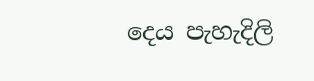දෙය පැහැදිලි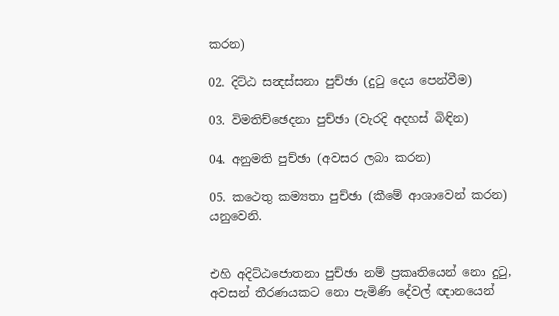කරන)

02. දිට්ඨ සන්‍දස්සනා පුච්ඡා (දුටු දෙය පෙන්වීම)

03. විමතිච්ඡෙදනා පුච්ඡා (වැරදි අදහස් බිඳින)

04. අනුමති පුච්ඡා (අවසර ලබා කරන)

05. කථෙතු කම්‍යතා පුච්ඡා (කීමේ ආශාවෙන් කරන) යනුවෙනි.


එහි අදිට්ඨජොතනා පුච්ඡා නම් ප්‍රකෘතියෙන් නො දුටු, අවසන් තීරණයකට නො පැමිණි දේවල් ඥානයෙන්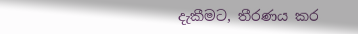දැකීමට, තීරණය කර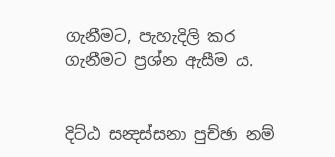ගැනීමට, පැහැදිලි කර ගැනීමට ප්‍රශ්න ඇසීම ය.


දිට්ඨ සන්‍දස්සනා පුච්ඡා නම්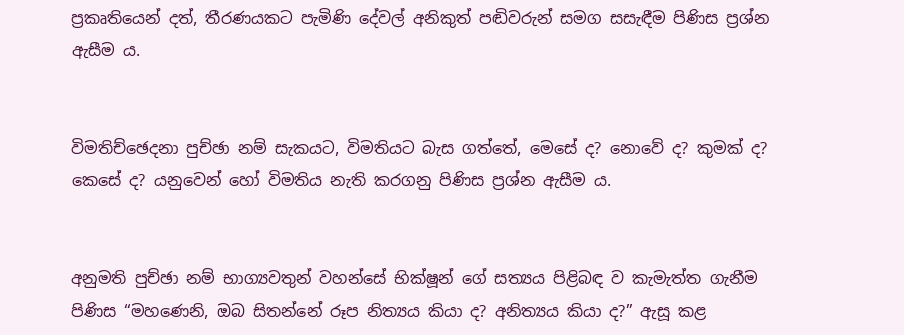ප්‍රකෘතියෙන් දත්, තීරණයකට පැමිණි දේවල් අනිකුත් පඬිවරුන් සමග සසැඳීම පිණිස ප්‍රශ්න ඇසීම ය.


විමතිච්ඡෙදනා පුච්ඡා නම් සැකයට, විමතියට බැස ගත්තේ, මෙසේ ද? නොවේ ද? කුමක් ද? කෙසේ ද? යනුවෙන් හෝ විමතිය නැති කරගනු පිණිස ප්‍රශ්න ඇසීම ය.


අනුමති පුච්ඡා නම් භාග්‍යවතුන් වහන්සේ භික්ෂූන් ගේ සත්‍යය පිළිබඳ ව කැමැත්ත ගැනීම පිණිස “මහණෙනි, ඔබ සිතන්නේ රූප නිත්‍යය කියා ද? අනිත්‍යය කියා ද?” ඇසූ කළ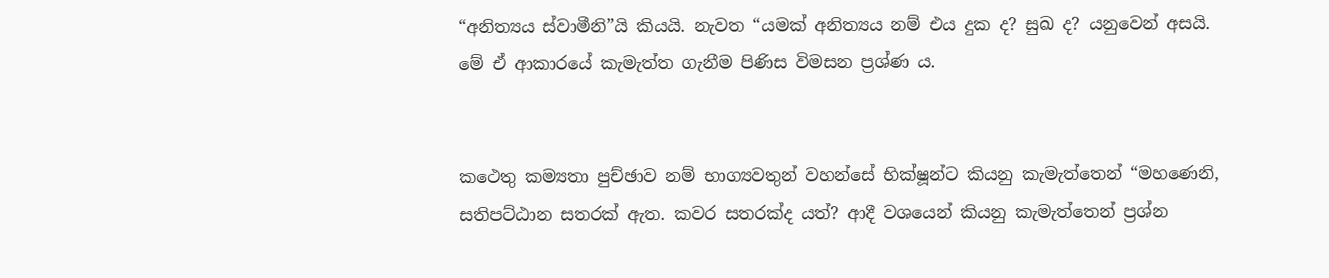“අනිත්‍යය ස්වාමීනි”යි කියයි. නැවත “යමක් අනිත්‍යය නම් එය දුක ද? සුඛ ද? යනුවෙන් අසයි. මේ ඒ ආකාරයේ කැමැත්ත ගැනීම පිණිස විමසන ප්‍රශ්ණ ය.


කථෙතු කම්‍යතා පුච්ඡාව නම් භාග්‍යවතුන් වහන්සේ භික්ෂූන්ට කියනු කැමැත්තෙන් “මහණෙනි, සතිපට්ඨාන සතරක් ඇත. කවර සතරක්ද යත්? ආදී වශයෙන් කියනු කැමැත්තෙන් ප්‍රශ්න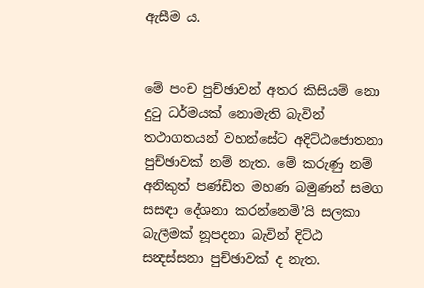ඇසීම ය.


මේ පංච පුච්ඡාවන් අතර කිසියම් නො දුටු ධර්මයක් නොමැති බැවින් තථාගතයන් වහන්සේට අදිට්ඨජොතනා පුච්ඡාවක් නම් නැත. මේ කරුණු නම් අනිකුත් පණ්ඩිත මහණ බමුණන් සමග සසඳා දේශනා කරන්නෙමි’යි සලකා බැලීමක් නූපදනා බැවින් දිට්ඨ සන්‍දස්සනා පුච්ඡාවක් ද නැත.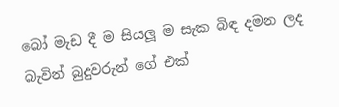බෝ මැඩ දී ම සියලූ ම සැක බිඳ දමන ලද බැවින් බුදුවරුන් ගේ එක්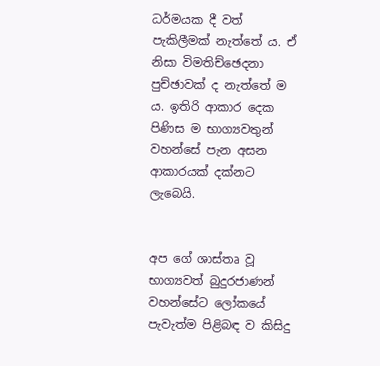ධර්මයක දී වත් පැකිලීමක් නැත්තේ ය. ඒ නිසා විමතිච්ඡෙදනා පුච්ඡාවක් ද නැත්තේ ම ය. ඉතිරි ආකාර දෙක පිණිස ම භාග්‍යවතුන් වහන්සේ පැන අසන ආකාරයක් දක්නට ලැබෙයි.


අප ගේ ශාස්තෘ වූ භාග්‍යවත් බුදුරජාණන් වහන්සේට ලෝකයේ පැවැත්ම පිළිබඳ ව කිසිදු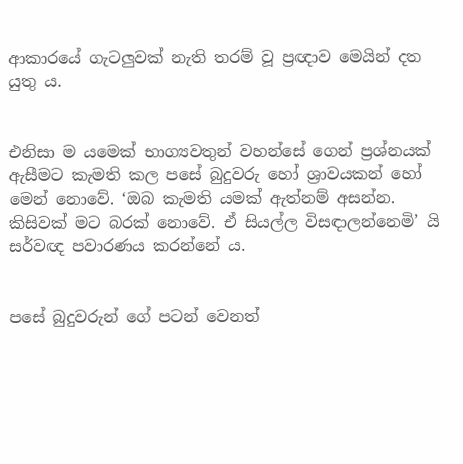ආකාරයේ ගැටලුවක් නැති තරම් වූ ප්‍රඥාව මෙයින් දත යුතු ය.


එනිසා ම යමෙක් භාග්‍යවතුන් වහන්සේ ගෙන් ප්‍රශ්නයක් ඇසීමට කැමති කල පසේ බුදුවරු හෝ ශ්‍රාවයකන් හෝ මෙන් නොවේ. ‘ඔබ කැමති යමක් ඇත්නම් අසන්න. කිසිවක් මට බරක් නොවේ. ඒ සියල්ල විසඳාලන්නෙමි’ යි සර්වඥ පවාරණය කරන්නේ ය.


පසේ බුදුවරුන් ගේ පටන් වෙනත්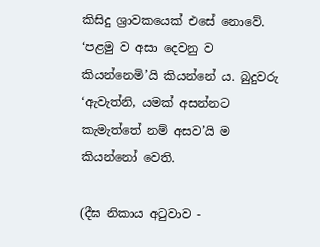කිසිදු ශ්‍රාවකයෙක් එසේ නොවේ. ‘පළමු ව අසා දෙවනු ව කියන්නෙමි’යි කියන්නේ ය. බුදුවරු ‘ඇවැත්නි, යමක් අසන්නට කැමැත්තේ නම් අසව’යි ම කියන්නෝ වෙති.

(දීඝ නිකාය අටුවාව -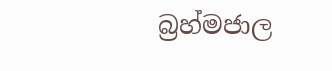බ්‍රහ්මජාල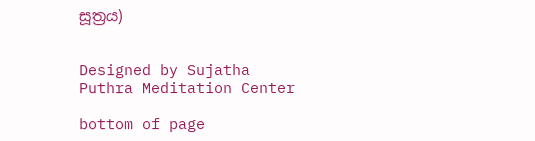සූත්‍රය)


Designed by Sujatha Puthra Meditation Center

bottom of page